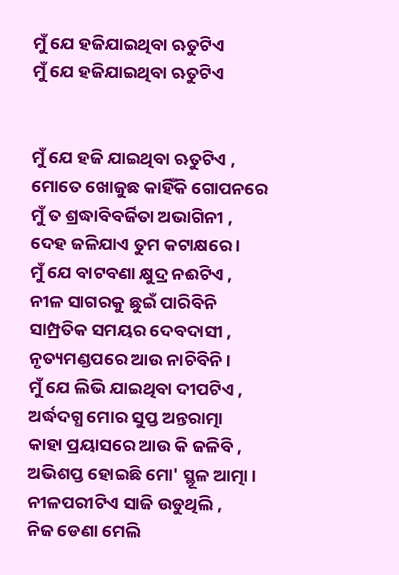ମୁଁ ଯେ ହଜିଯାଇଥିବା ଋତୁଟିଏ
ମୁଁ ଯେ ହଜିଯାଇଥିବା ଋତୁଟିଏ


ମୁଁ ଯେ ହଜି ଯାଇଥିବା ଋତୁଟିଏ ,
ମୋତେ ଖୋଜୁଛ କାହିଁକି ଗୋପନରେ
ମୁଁ ତ ଶ୍ରଦ୍ଧାବିବର୍ଜିତା ଅଭାଗିନୀ ,
ଦେହ ଜଳିଯାଏ ତୁମ କଟାକ୍ଷରେ ।
ମୁଁ ଯେ ବାଟବଣା କ୍ଷୁଦ୍ର ନଈଟିଏ ,
ନୀଳ ସାଗରକୁ ଛୁଇଁ ପାରିବିନି
ସାମ୍ପ୍ରତିକ ସମୟର ଦେବଦାସୀ ,
ନୃତ୍ୟମଣ୍ଡପରେ ଆଉ ନାଚିବିନି ।
ମୁଁ ଯେ ଲିଭି ଯାଇଥିବା ଦୀପଟିଏ ,
ଅର୍ଦ୍ଧଦଗ୍ଧ ମୋର ସୁପ୍ତ ଅନ୍ତରାତ୍ମା
କାହା ପ୍ରୟାସରେ ଆଉ କି ଜଳିବି ,
ଅଭିଶପ୍ତ ହୋଇଛି ମୋ' ସ୍ଥୂଳ ଆତ୍ମା ।
ନୀଳପରୀଟିଏ ସାଜି ଉଡୁଥିଲି ,
ନିଜ ଡେଣା ମେଲି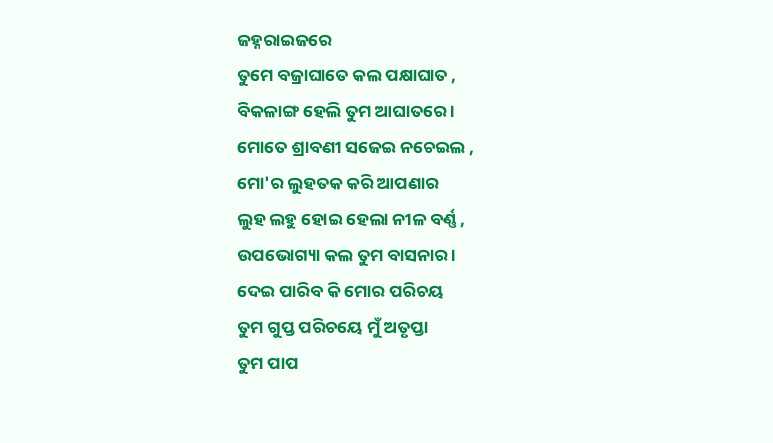ଜହ୍ନରାଇଜରେ
ତୁମେ ବଜ୍ରାଘାତେ କଲ ପକ୍ଷାଘାତ ,
ବିକଳାଙ୍ଗ ହେଲି ତୁମ ଆଘାତରେ ।
ମୋତେ ଶ୍ରାବଣୀ ସଜେଇ ନଚେଇଲ ,
ମୋ'ର ଲୁହତକ କରି ଆପଣାର
ଲୁହ ଲହୁ ହୋଇ ହେଲା ନୀଳ ବର୍ଣ୍ଣ ,
ଉପଭୋଗ୍ୟା କଲ ତୁମ ବାସନାର ।
ଦେଇ ପାରିବ କି ମୋର ପରିଚୟ
ତୁମ ଗୁପ୍ତ ପରିଚୟେ ମୁଁ ଅତୃପ୍ତା
ତୁମ ପାପ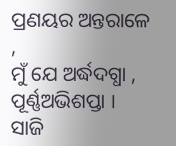ପ୍ରଣୟର ଅନ୍ତରାଳେ ,
ମୁଁ ଯେ ଅର୍ଦ୍ଧଦଗ୍ଧା , ପୂର୍ଣ୍ଣଅଭିଶପ୍ତା ।
ସାଜି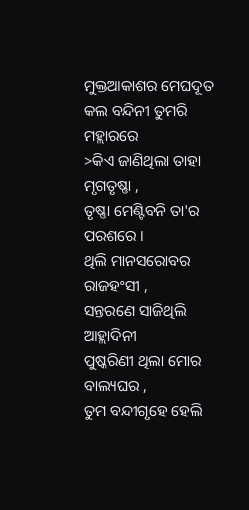ମୁକ୍ତଆକାଶର ମେଘଦୂତ
କଲ ବନ୍ଦିନୀ ତୁମରି ମହ୍ଲାରରେ
>କିଏ ଜାଣିଥିଲା ତାହା ମୃଗତୃଷ୍ଣା ,
ତୃଷ୍ଣା ମେଣ୍ଟିବନି ତା'ର ପରଶରେ ।
ଥିଲି ମାନସରୋବର ରାଜହଂସୀ ,
ସନ୍ତରଣେ ସାଜିଥିଲି ଆହ୍ଲାଦିନୀ
ପୁଷ୍କରିଣୀ ଥିଲା ମୋର ବାଲ୍ୟଘର ,
ତୁମ ବନ୍ଦୀଗୃହେ ହେଲି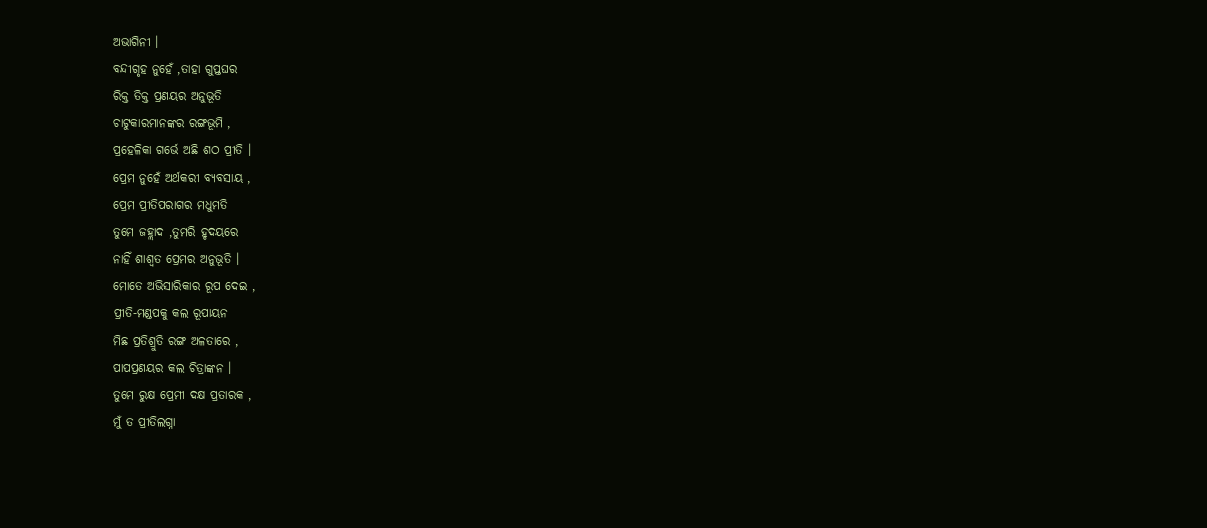ଅଭାଗିନୀ ।
ବନ୍ଦୀଗୃହ ନୁହେଁ ,ତାହା ଗୁପ୍ତଘର
ରିକ୍ତ ତିକ୍ତ ପ୍ରଣୟର ଅନୁଭୂତି
ଚାଟୁକାରମାନଙ୍କର ରଙ୍ଗଭୂମି ,
ପ୍ରହେଳିକା ଗର୍ଭେ ଅଛି ଶଠ ପ୍ରୀତି ।
ପ୍ରେମ ନୁହେଁ ଅର୍ଥକରୀ ବ୍ୟବସାୟ ,
ପ୍ରେମ ପ୍ରୀତିପରାଗର ମଧୁମତି
ତୁମେ ଜହ୍ଲାଦ ,ତୁମରି ହୃଦୟରେ
ନାହିଁ ଶାଶ୍ୱତ ପ୍ରେମର ଅନୁଭୂତି ।
ମୋତେ ଅଭିସାରିକାର ରୂପ ଦେଇ ,
ପ୍ରୀତି-ମଣ୍ଡପକୁ କଲ ରୂପାୟନ
ମିଛ ପ୍ରତିଶ୍ରୁତି ରଙ୍ଗ ଅଳତାରେ ,
ପାପପ୍ରଣୟର କଲ ଚିତ୍ରାଙ୍କନ ।
ତୁମେ ରୁକ୍ଷ ପ୍ରେମୀ ଦକ୍ଷ ପ୍ରତାରକ ,
ମୁଁ ତ ପ୍ରୀତିଲଗ୍ନା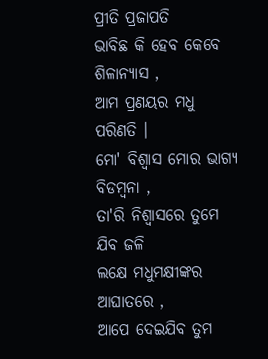ପ୍ରୀତି ପ୍ରଜାପତି
ଭାବିଛ କି ହେବ କେବେ ଶିଳାନ୍ୟାସ ,
ଆମ ପ୍ରଣୟର ମଧୁ ପରିଣତି ।
ମୋ' ବିଶ୍ୱାସ ମୋର ଭାଗ୍ୟ ବିଡମ୍ବନା ,
ତା'ରି ନିଶ୍ୱାସରେ ତୁମେ ଯିବ ଜଳି
ଲକ୍ଷେ ମଧୁମକ୍ଷୀଙ୍କର ଆଘାତରେ ,
ଆପେ ଦେଇଯିବ ତୁମ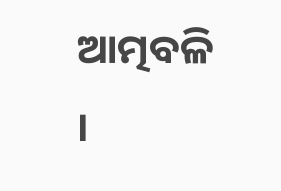ଆତ୍ମବଳି ।